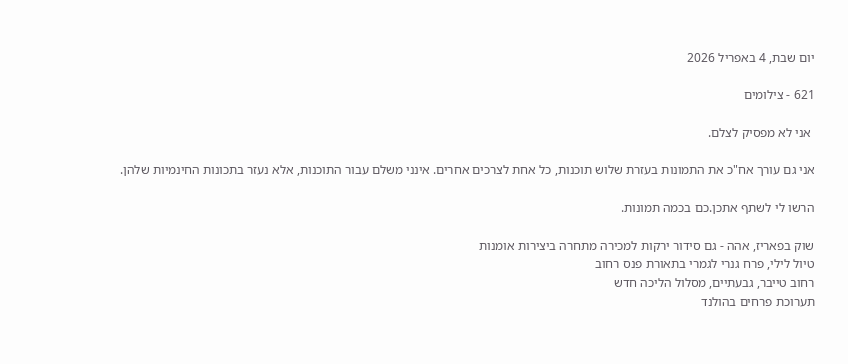יום שבת, 4 באפריל 2026

621 - צילומים

 אני לא מפסיק לצלם.

אני גם עורך אח"כ את התמונות בעזרת שלוש תוכנות, כל אחת לצרכים אחרים. אינני משלם עבור התוכנות, אלא נעזר בתכונות החינמיות שלהן.

הרשו לי לשתף אתכן.כם בכמה תמונות.

שוק בפאריז, אהה - גם סידור ירקות למכירה מתחרה ביצירות אומנות
טיול לילי, פרח גנרי לגמרי בתאורת פנס רחוב
רחוב טייבר, גבעתיים, מסלול הליכה חדש
תערוכת פרחים בהולנד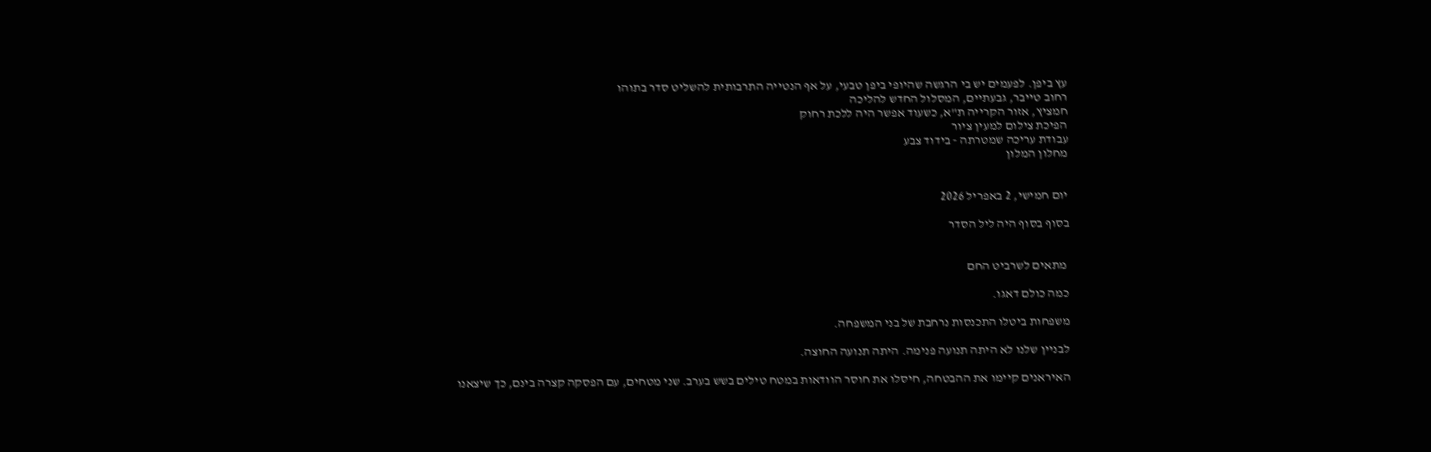עץ ביפן. לפעמים יש בי הרגשה שהיופי ביפן טבעי, על אף הנטייה התרבותית להשליט סדר בתוהו
רחוב טייבר, גבעתיים, המסלול החדש להליכה
חמציץ, אזור הקרייה ת"א, כשעוד אפשר היה ללכת רחוק
הפיכת צילום למעין ציור
עבודת עריכה שמטרתה - בידוד צבע
מחלון המלון


יום חמישי, 2 באפריל 2026

בסוף בסוף היה ליל הסדר


 מתאים לשרביט החם

כמה כולם דאגו.

משפחות ביטלו התכנסות נרחבת של בני המשפחה.

לבניין שלנו לא היתה תנועה פנימה. היתה תנועה החוצה.

האיראנים קיימו את ההבטחה, חיסלו את חוסר הוודאות במטח טילים בשש בערב. שני מטחים, עם הפסקה קצרה בינם, כך שיצאנו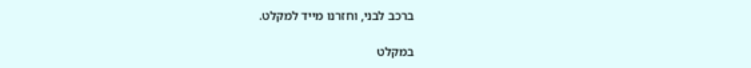ברכב לבני, וחזרנו מייד למקלט.

במקלט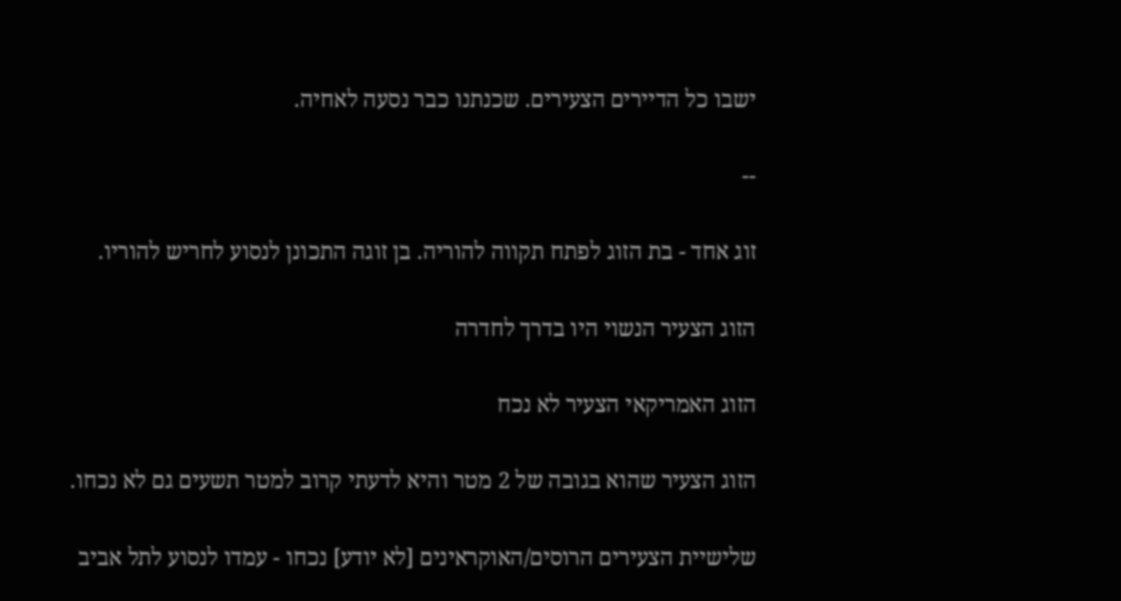ישבו כל הדיירים הצעירים. שכנתנו כבר נסעה לאחיה.

--

זוג אחד - בת הזוג לפתח תקווה להוריה. בן זוגה התכונן לנסוע לחריש להוריו.

הזוג הצעיר הנשוי היו בדרך לחדרה

הזוג האמריקאי הצעיר לא נכח

הזוג הצעיר שהוא בגובה של 2 מטר והיא לדעתי קרוב למטר תשעים גם לא נכחו.

שלישיית הצעירים הרוסים/האוקראינים [לא יודע] נכחו - עמדו לנסוע לתל אביב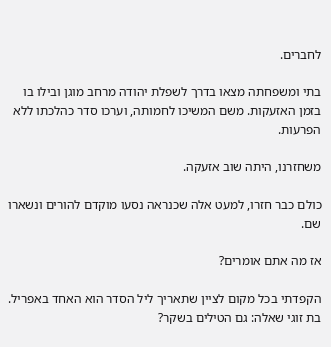לחברים.

בתי ומשפחתה מצאו בדרך לשפלת יהודה מרחב מוגן ובילו בו בזמן האזעקות. משם המשיכו לחמותה, וערכו סדר כהלכתו ללא הפרעות.

משחזרנו, היתה שוב אזעקה.

כולם כבר חזרו, למעט אלה שכנראה נסעו מוקדם להורים ונשארו שם.

אז מה אתם אומרים?

הקפדתי בכל מקום לציין שתאריך ליל הסדר הוא האחד באפריל. בת זוגי שאלה: גם הטילים בשקר?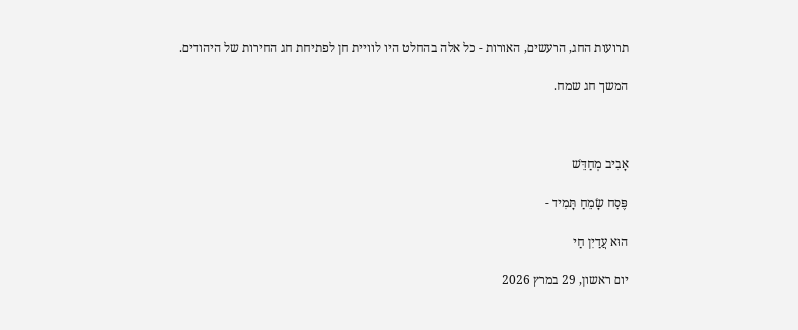תרועות החג, הרעשים, האורות - כל אלה בהחלט היו לוויית חן לפתיחת חג החירות של היהודים.

המשך חג שמח.



אָבִיב מְחַדֵּשׁ

פֶּסַח שָׂמֵחַ תָּמִיד -

הוּא עֲדַיִן חַי

יום ראשון, 29 במרץ 2026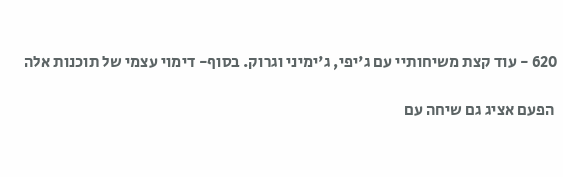620 - עוד קצת משיחותיי עם ג'יפי, ג'ימיני וגרוק. בסוף- דימוי עצמי של תוכנות אלה

 הפעם אציג גם שיחה עם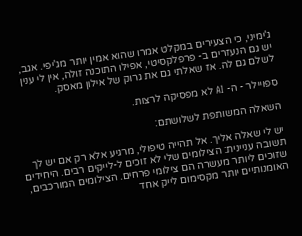ג'ימיני, כי הצעירים במקלט אמרו שהוא אמין יותר מג'יפי. אגב, יש גם הנעזרים ב- פרפלקסיטי, אפילו התוכנה זולה, אין לי ענין לשלם גם לה. אז שאלתי גם את גרוק של אילון מאסק.

ספויילר - ה- AI לא מפסיקה לרצות.

השאלה המשותפת לשלושתם:

יש לי שאלה אליך. אל תהייה טיפולי, מרגיע אלא רק אם יש לך תשובה עניינית: הצילומים שלי לא זוכים ל-לייקים רבים. היחידים שזוכים ליותר מעשרה הם צילומי פרחים. הצילומים המורכבים, האומנותיים יותר מקסימום לייק אחד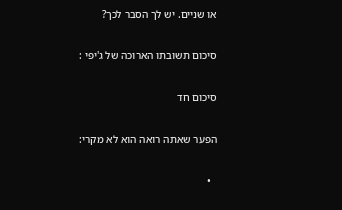או שניים. יש לך הסבר לכך?

סיכום תשובתו הארוכה של ג'יפי :

סיכום חד

הפער שאתה רואה הוא לא מקרי:

  •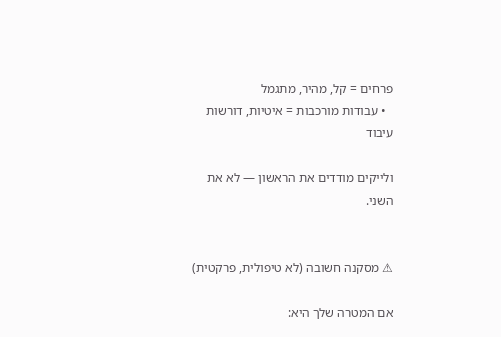פרחים = קל, מהיר, מתגמל
  • עבודות מורכבות = איטיות, דורשות עיבוד

ולייקים מודדים את הראשון — לא את השני.


⚠ מסקנה חשובה (לא טיפולית, פרקטית)

אם המטרה שלך היא: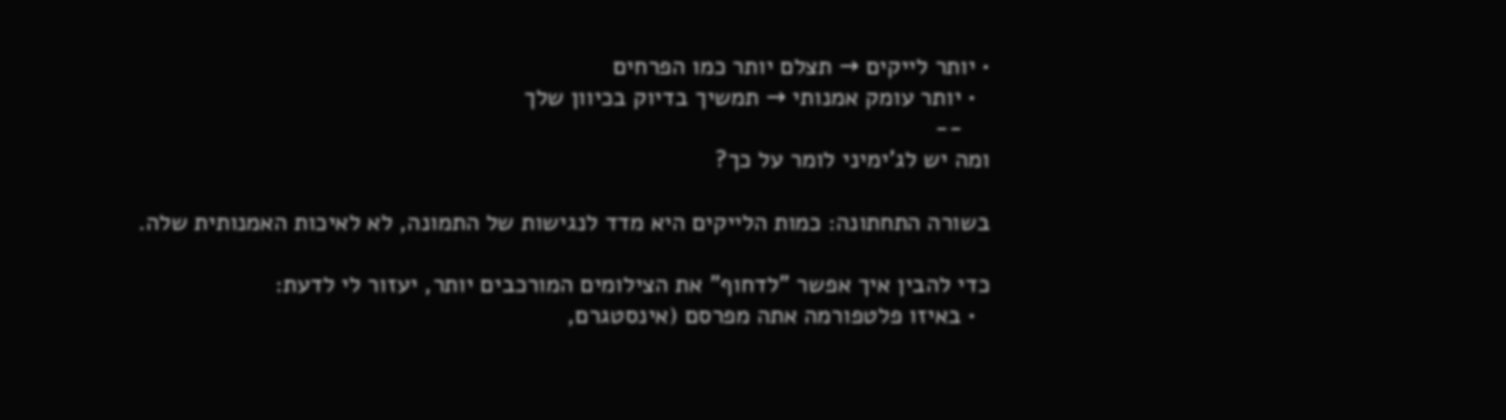• יותר לייקים → תצלם יותר כמו הפרחים
  • יותר עומק אמנותי → תמשיך בדיוק בכיוון שלך
    --
ומה יש לג'ימיני לומר על כך?

בשורה התחתונה: כמות הלייקים היא מדד לנגישות של התמונה, לא לאיכות האמנותית שלה.

כדי להבין איך אפשר "לדחוף" את הצילומים המורכבים יותר, יעזור לי לדעת:
  • באיזו פלטפורמה אתה מפרסם (אינסטגרם,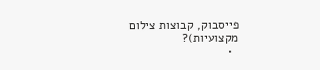פייסבוק, קבוצות צילום מקצועיות)?
  •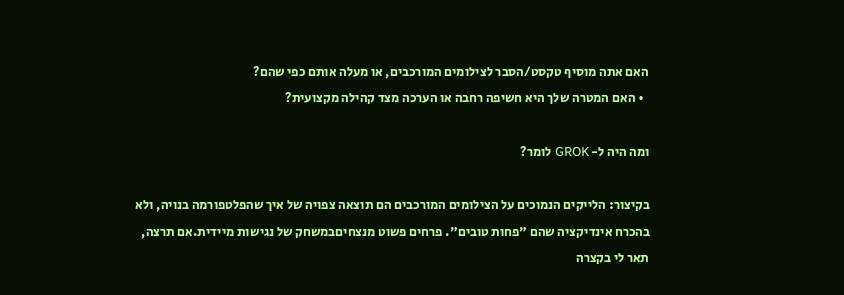האם אתה מוסיף טקסט/הסבר לצילומים המורכבים, או מעלה אותם כפי שהם?
  • האם המטרה שלך היא חשיפה רחבה או הערכה מצד קהילה מקצועית?

ומה היה ל- GROK לומר?

בקיצור: הלייקים הנמוכים על הצילומים המורכבים הם תוצאה צפויה של איך שהפלטפורמה בנויה, ולא בהכרח אינדיקציה שהם "פחות טובים". פרחים פשוט מנצחיםבמשחק של נגישות מיידית.אם תרצה, תאר לי בקצרה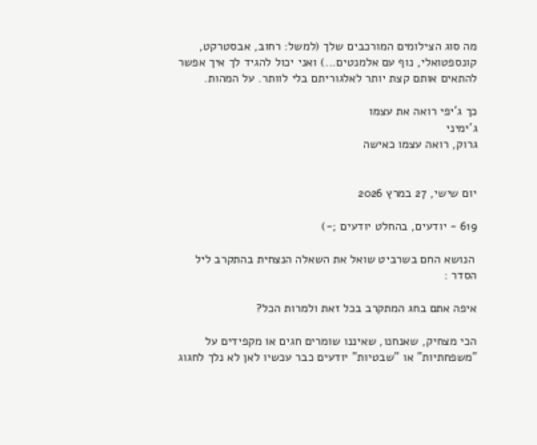מה סוג הצילומים המורכבים שלך (למשל: רחוב, אבסטרקט, קונספטואלי, נוף עם אלמנטים...) ואני יכול להגיד לך איך אפשר להתאים אותם קצת יותר לאלגוריתם בלי לוותר. על המהות.

כך ג'יפי רואה את עצמו
ג'ימיני
גרוק, רואה עצמו כאישה


יום שישי, 27 במרץ 2026

619 - יודעים, בהחלט יודעים ;-)

 הנושא החם בשרביט שואל את השאלה הנצחית בהתקרב ליל הסדר :

איפה אתם בחג המתקרב בכל זאת ולמרות הכל?

הכי מצחיק, שאנחנו, שאיננו שומרים חגים או מקפידים על "משפחתיות" או "שבטיות" יודעים כבר עכשיו לאן לא נלך לחגוג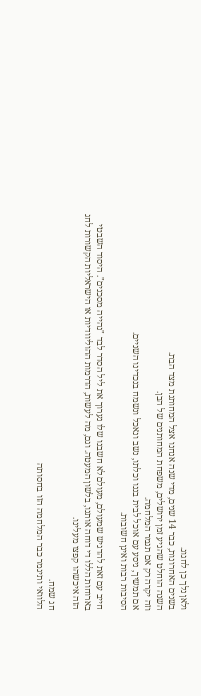ולאן נלך כן לחגוג.
בשנים האחרונות, כבר 14 שנים, מדי שנה אנחנו אצל המחותנת מצד הבת.
השנה הוחלט שהגיע זמן ירושלים, משפחת המחותנים של הבן.
וזה יקרה רק אם תגמר המלחמה.
אם תמשיך, ניסע עם אוכל לבית בננו וכלתו, נשב ונאכל ונשמח בנכדינו השניים.
הסיבות רבות ואינן חשובות.

חייב עם זאת להדגיש שמעולם, מעולם לא חשבנו שלו נערוך את ליל הסדר לבד "נהייה מסכנים". היסוד השבטי בארוחות הללו די דוחה אותנו, בלשון המעטה. וגם, מה לעשות, הדרמות ההוליוודיות או הישראליות הקשורות לחג הזה איכשהו קפצו מעלינו.

חג שמח.
הלוואי ותיגמר כבר המלחמה הזו בחסותה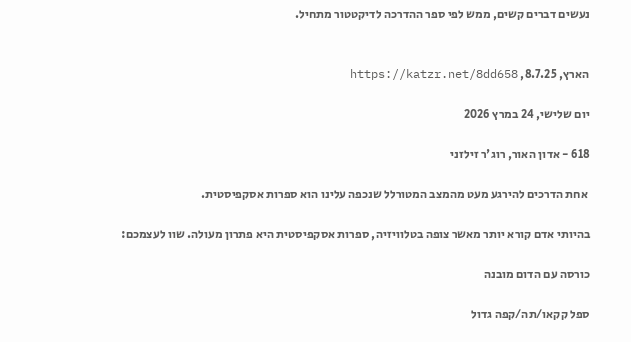נעשים דברים קשים, ממש לפי ספר ההדרכה לדיקטטור מתחיל.


הארץ, 8.7.25, https://katzr.net/8dd658

יום שלישי, 24 במרץ 2026

618 - אדון האור, רוג'ר זילזני

 אחת הדרכים להירגע מעט מהמצב המטורלל שנכפה עלינו הוא ספרות אסקפיסטית.

בהיותי אדם קורא יותר מאשר צופה בטלוויזיה, ספרות אסקפיסטית היא פתרון מעולה. שוו לעצמכם:

כורסה עם הדום מובנה

ספל קקאו/תה/קפה גדול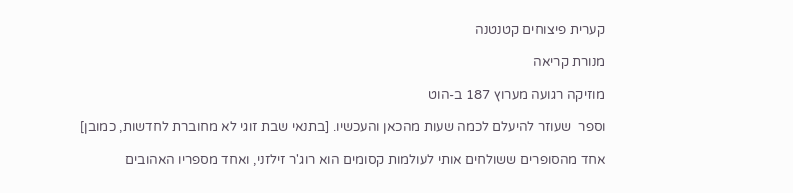קערית פיצוחים קטנטנה

מנורת קריאה

מוזיקה רגועה מערוץ 187 ב-הוט

וספר  שעוזר להיעלם לכמה שעות מהכאן והעכשיו. [בתנאי שבת זוגי לא מחוברת לחדשות, כמובן]

אחד מהסופרים ששולחים אותי לעולמות קסומים הוא רוג'ר זילזני, ואחד מספריו האהובים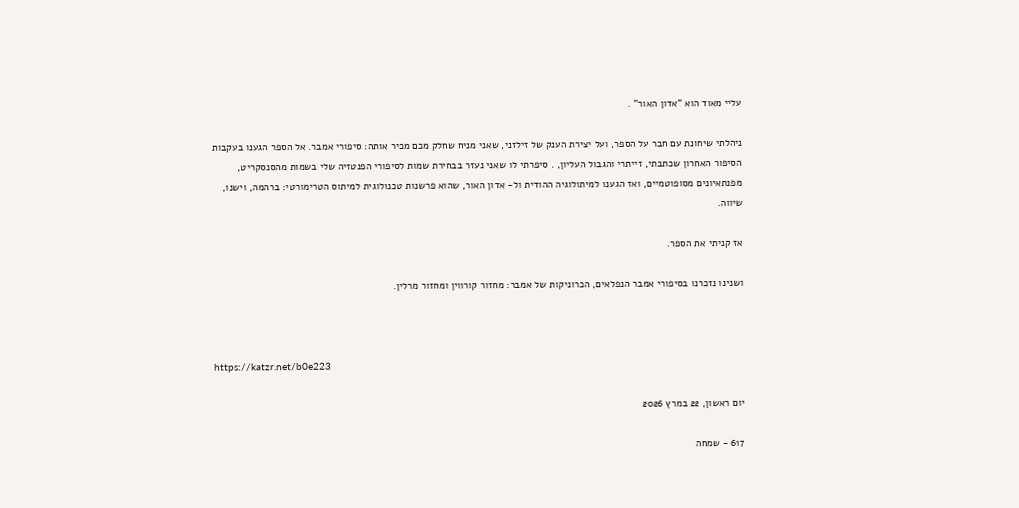עליי מאוד הוא "אדון האור" .

ניהלתי שיחונת עם חבר על הספר, ועל יצירת הענק של זילזני, שאני מניח שחלק מכם מכיר אותה: סיפורי אמבר. אל הספר הגענו בעקבות הסיפור האחרון שכתבתי, זייתרי והגבול העליון, . סיפרתי לו שאני נעזר בבחירת שמות לסיפורי הפנטזיה שלי בשמות מהסנסקריט, מפנתאיונים מסופוטמיים, ואז הגענו למיתולוגיה ההודית ול- אדון האור, שהוא פרשנות טכנולוגית למיתוס הטרימורטי: ברהמה, וישנו, שיווה.

אז קניתי את הספר.

ושנינו נזכרנו בסיפורי אמבר הנפלאים, הכרוניקות של אמבר: מחזור קורווין ומחזור מרלין.



https://katzr.net/b0e223

יום ראשון, 22 במרץ 2026

617 - שמחה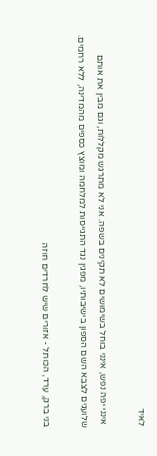לאיד

 אינני יפה נפש, אינני בוחל בשימושים לא תקינים בשפה. אני לא מתרגש מקללות, וגם מבין את אותם שלועגים לצבא השם הספון בישיבותיו, מפגין נגד התגייסות למלחמה ומוצץ כספים מהמדינה, ללא רחמים.

בני ברק, ערד, הכותל - אזורים שיש לחרדים חוזה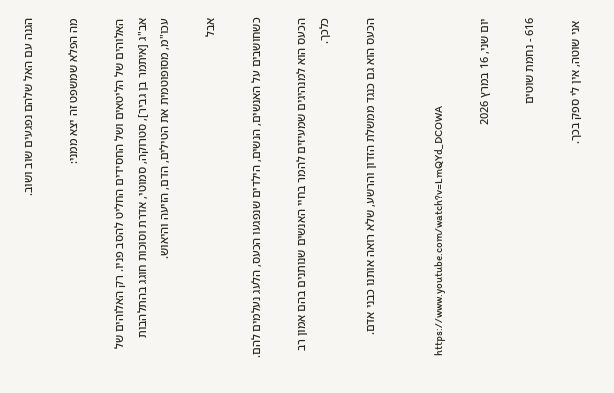הגנה עם האל שלהם נפגעים שוב ושוב.

מה הפלא שמשפט זה יצא ממני:

האלוהים של הליטאים ושל החסידים החליט להסב פניו. רק האלוהים של אב"ג [איתמר בן גביר], סטרוקה, סמוטי, אדרת וסוכות חוגג בהתלהבות עכו"מ, מסופוטמית את הטילים, הדם, הזיעה והיאוש.

אבל

כשחושבים על האנשים, הנשים, הילדים שנפגעו הכעס, הלעג נעלמים להם.

הכעס הוא למנהיגים שמעיזים להמר בחיי האנשים שנותנים בהם אמון רב כלכך.

הכעס הוא גם כנגד ממשלת הזדון והרשע, שלא רואה אותנו כבני אדם.


 https://www.youtube.com/watch?v=LmQYd_DCOWA

יום שני, 16 במרץ 2026

616 - נחמת שוטים

 אני שוטה, אין לי ספק בכך.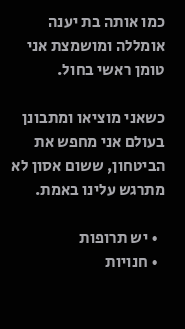כמו אותה בת יענה אומללה ומושמצת אני טומן ראשי בחול.

כשאני מוציאו ומתבונן בעולם אני מחפש את הביטחון, ששום אסון לא מתרגש עלינו באמת.

  • יש תרופות
  • חנויות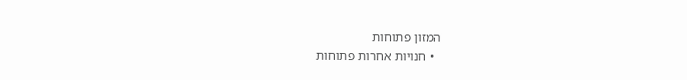המזון פתוחות
  • חנויות אחרות פתוחות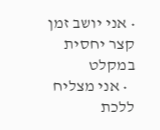• אני יושב זמן קצר יחסית במקלט
  • אני מצליח ללכת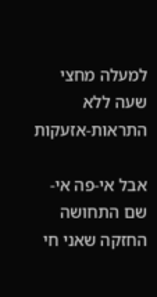למעלה מחצי שעה ללא התראות-אזעקות

אבל אי-פה אי-שם התחושה החזקה שאני חי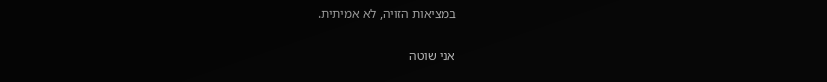במציאות הזויה, לא אמיתית.

אני שוטה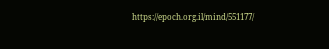https://epoch.org.il/mind/551177/